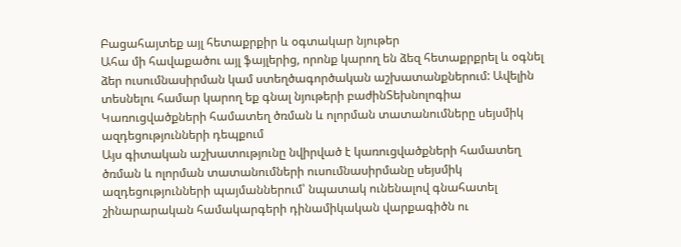Բացահայտեք այլ հետաքրքիր և օգտակար նյութեր
Ահա մի հավաքածու այլ ֆայլերից, որոնք կարող են ձեզ հետաքրքրել և օգնել ձեր ուսումնասիրման կամ ստեղծագործական աշխատանքներում: Ավելին տեսնելու համար կարող եք գնալ նյութերի բաժինՏեխնոլոգիա
Կառուցվածքների համատեղ ծռման և ոլորման տատանումները սեյսմիկ ազդեցությունների դեպքում
Այս գիտական աշխատությունը նվիրված է կառուցվածքների համատեղ ծռման և ոլորման տատանումների ուսումնասիրմանը սեյսմիկ ազդեցությունների պայմաններում՝ նպատակ ունենալով գնահատել շինարարական համակարգերի դինամիկական վարքագիծն ու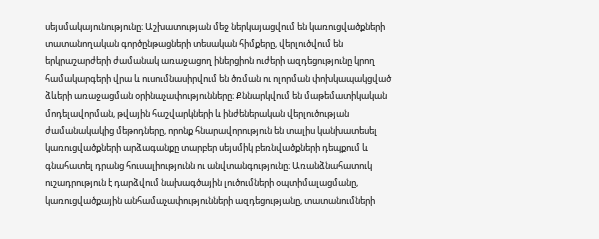սեյսմակայունությունը։ Աշխատության մեջ ներկայացվում են կառուցվածքների տատանողական գործընթացների տեսական հիմքերը, վերլուծվում են երկրաշարժերի ժամանակ առաջացող իներցիոն ուժերի ազդեցությունը կրող համակարգերի վրա և ուսումնասիրվում են ծռման ու ոլորման փոխկապակցված ձևերի առաջացման օրինաչափությունները։ Քննարկվում են մաթեմատիկական մոդելավորման, թվային հաշվարկների և ինժեներական վերլուծության ժամանակակից մեթոդները, որոնք հնարավորություն են տալիս կանխատեսել կառուցվածքների արձագանքը տարբեր սեյսմիկ բեռնվածքների դեպքում և գնահատել դրանց հուսալիությունն ու անվտանգությունը։ Առանձնահատուկ ուշադրություն է դարձվում նախագծային լուծումների օպտիմալացմանը, կառուցվածքային անհամաչափությունների ազդեցությանը, տատանումների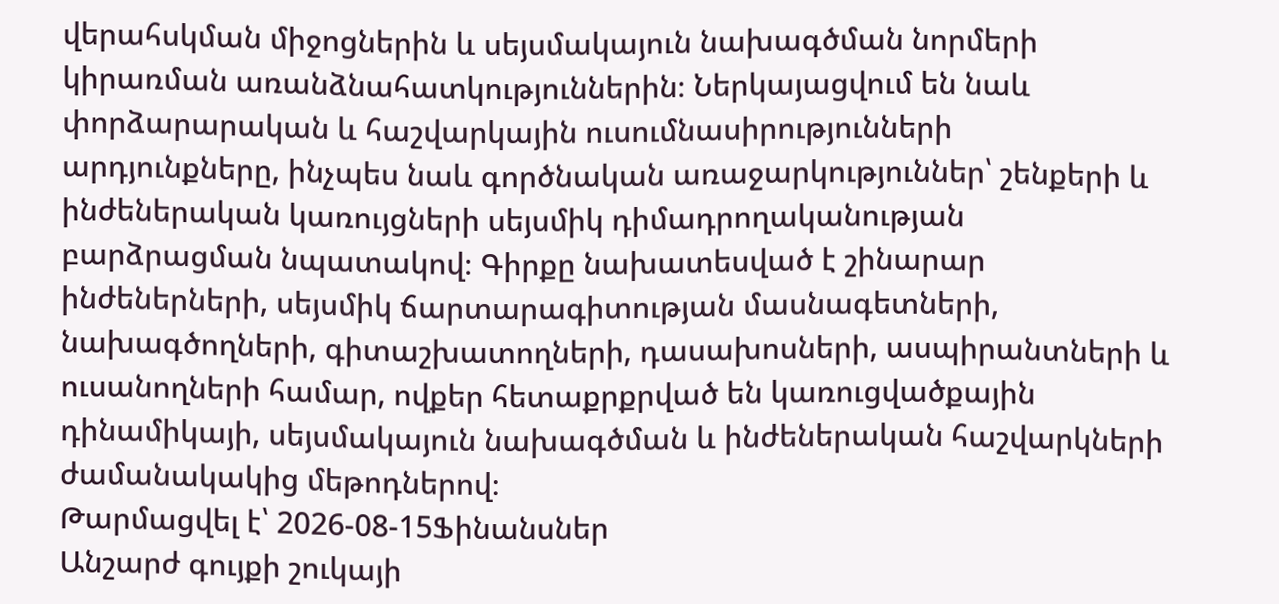վերահսկման միջոցներին և սեյսմակայուն նախագծման նորմերի կիրառման առանձնահատկություններին։ Ներկայացվում են նաև փորձարարական և հաշվարկային ուսումնասիրությունների արդյունքները, ինչպես նաև գործնական առաջարկություններ՝ շենքերի և ինժեներական կառույցների սեյսմիկ դիմադրողականության բարձրացման նպատակով։ Գիրքը նախատեսված է շինարար ինժեներների, սեյսմիկ ճարտարագիտության մասնագետների, նախագծողների, գիտաշխատողների, դասախոսների, ասպիրանտների և ուսանողների համար, ովքեր հետաքրքրված են կառուցվածքային դինամիկայի, սեյսմակայուն նախագծման և ինժեներական հաշվարկների ժամանակակից մեթոդներով։
Թարմացվել է՝ 2026-08-15Ֆինանսներ
Անշարժ գույքի շուկայի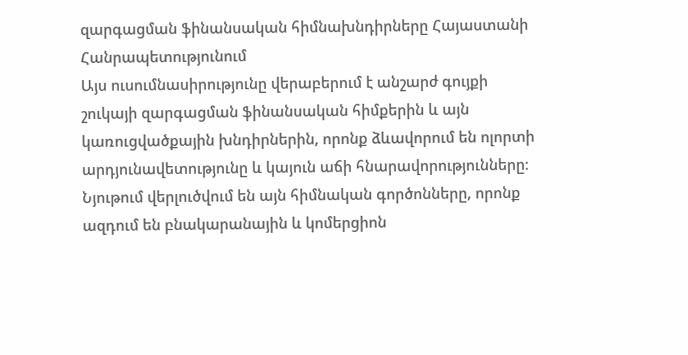զարգացման ֆինանսական հիմնախնդիրները Հայաստանի Հանրապետությունում
Այս ուսումնասիրությունը վերաբերում է անշարժ գույքի շուկայի զարգացման ֆինանսական հիմքերին և այն կառուցվածքային խնդիրներին, որոնք ձևավորում են ոլորտի արդյունավետությունը և կայուն աճի հնարավորությունները։ Նյութում վերլուծվում են այն հիմնական գործոնները, որոնք ազդում են բնակարանային և կոմերցիոն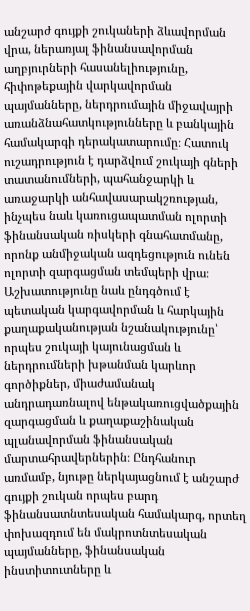անշարժ գույքի շուկաների ձևավորման վրա, ներառյալ ֆինանսավորման աղբյուրների հասանելիությունը, հիփոթեքային վարկավորման պայմանները, ներդրումային միջավայրի առանձնահատկությունները և բանկային համակարգի դերակատարումը։ Հատուկ ուշադրություն է դարձվում շուկայի գների տատանումների, պահանջարկի և առաջարկի անհավասարակշռության, ինչպես նաև կառուցապատման ոլորտի ֆինանսական ռիսկերի գնահատմանը, որոնք անմիջական ազդեցություն ունեն ոլորտի զարգացման տեմպերի վրա։ Աշխատությունը նաև ընդգծում է պետական կարգավորման և հարկային քաղաքականության նշանակությունը՝ որպես շուկայի կայունացման և ներդրումների խթանման կարևոր գործիքներ, միաժամանակ անդրադառնալով ենթակառուցվածքային զարգացման և քաղաքաշինական պլանավորման ֆինանսական մարտահրավերներին։ Ընդհանուր առմամբ, նյութը ներկայացնում է անշարժ գույքի շուկան որպես բարդ ֆինանսատնտեսական համակարգ, որտեղ փոխազդում են մակրոտնտեսական պայմանները, ֆինանսական ինստիտուտները և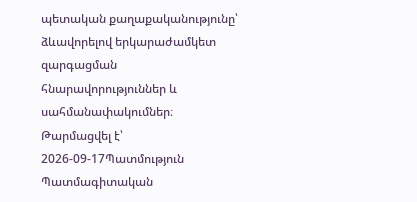պետական քաղաքականությունը՝ ձևավորելով երկարաժամկետ զարգացման հնարավորություններ և սահմանափակումներ։
Թարմացվել է՝ 2026-09-17Պատմություն
Պատմագիտական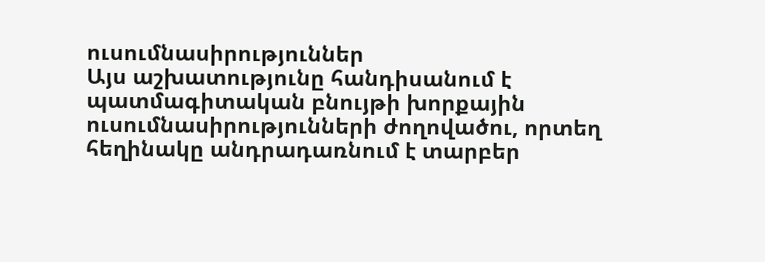ուսումնասիրություններ
Այս աշխատությունը հանդիսանում է պատմագիտական բնույթի խորքային ուսումնասիրությունների ժողովածու, որտեղ հեղինակը անդրադառնում է տարբեր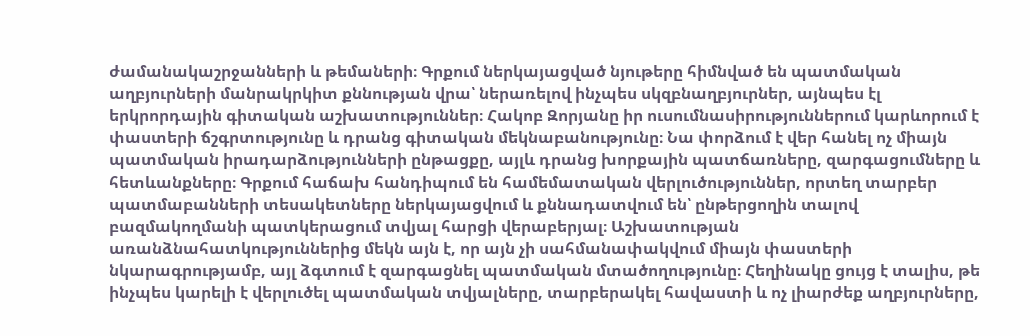ժամանակաշրջանների և թեմաների։ Գրքում ներկայացված նյութերը հիմնված են պատմական աղբյուրների մանրակրկիտ քննության վրա՝ ներառելով ինչպես սկզբնաղբյուրներ, այնպես էլ երկրորդային գիտական աշխատություններ։ Հակոբ Զորյանը իր ուսումնասիրություններում կարևորում է փաստերի ճշգրտությունը և դրանց գիտական մեկնաբանությունը։ Նա փորձում է վեր հանել ոչ միայն պատմական իրադարձությունների ընթացքը, այլև դրանց խորքային պատճառները, զարգացումները և հետևանքները։ Գրքում հաճախ հանդիպում են համեմատական վերլուծություններ, որտեղ տարբեր պատմաբանների տեսակետները ներկայացվում և քննադատվում են՝ ընթերցողին տալով բազմակողմանի պատկերացում տվյալ հարցի վերաբերյալ։ Աշխատության առանձնահատկություններից մեկն այն է, որ այն չի սահմանափակվում միայն փաստերի նկարագրությամբ, այլ ձգտում է զարգացնել պատմական մտածողությունը։ Հեղինակը ցույց է տալիս, թե ինչպես կարելի է վերլուծել պատմական տվյալները, տարբերակել հավաստի և ոչ լիարժեք աղբյուրները,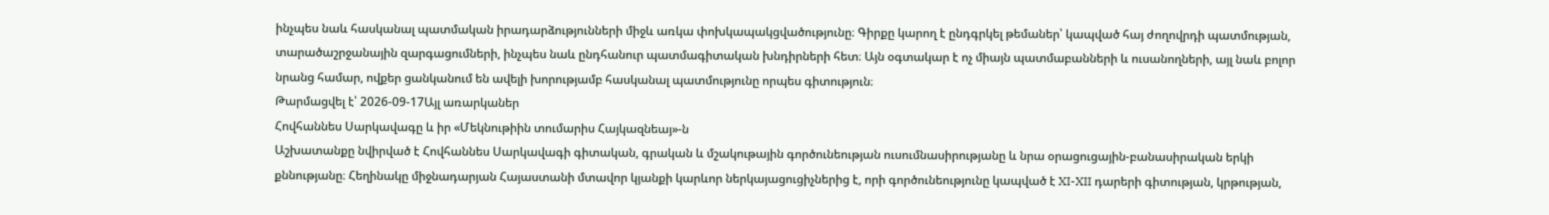ինչպես նաև հասկանալ պատմական իրադարձությունների միջև առկա փոխկապակցվածությունը։ Գիրքը կարող է ընդգրկել թեմաներ՝ կապված հայ ժողովրդի պատմության, տարածաշրջանային զարգացումների, ինչպես նաև ընդհանուր պատմագիտական խնդիրների հետ։ Այն օգտակար է ոչ միայն պատմաբանների և ուսանողների, այլ նաև բոլոր նրանց համար, ովքեր ցանկանում են ավելի խորությամբ հասկանալ պատմությունը որպես գիտություն։
Թարմացվել է՝ 2026-09-17Այլ առարկաներ
Հովհաննես Սարկավագը և իր «Մեկնութիին տումարիս Հայկազնեայ»-ն
Աշխատանքը նվիրված է Հովհաննես Սարկավագի գիտական, գրական և մշակութային գործունեության ուսումնասիրությանը և նրա օրացուցային-բանասիրական երկի քննությանը։ Հեղինակը միջնադարյան Հայաստանի մտավոր կյանքի կարևոր ներկայացուցիչներից է, որի գործունեությունը կապված է XI-XII դարերի գիտության, կրթության,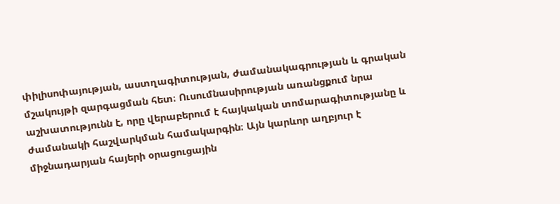փիլիսոփայության, աստղագիտության, ժամանակագրության և գրական մշակույթի զարգացման հետ։ Ուսումնասիրության առանցքում նրա աշխատությունն է, որը վերաբերում է հայկական տոմարագիտությանը և ժամանակի հաշվարկման համակարգին։ Այն կարևոր աղբյուր է միջնադարյան հայերի օրացուցային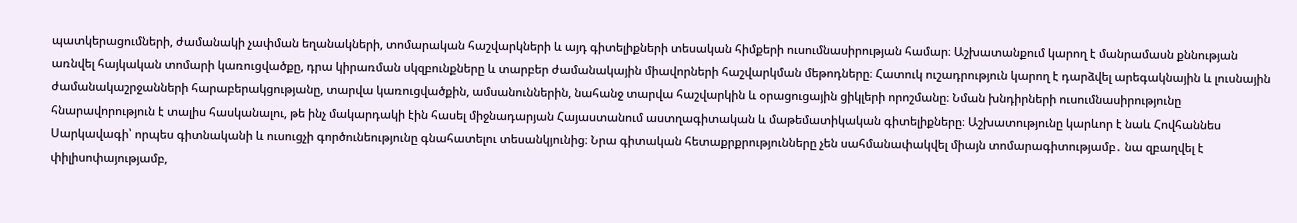պատկերացումների, ժամանակի չափման եղանակների, տոմարական հաշվարկների և այդ գիտելիքների տեսական հիմքերի ուսումնասիրության համար։ Աշխատանքում կարող է մանրամասն քննության առնվել հայկական տոմարի կառուցվածքը, դրա կիրառման սկզբունքները և տարբեր ժամանակային միավորների հաշվարկման մեթոդները։ Հատուկ ուշադրություն կարող է դարձվել արեգակնային և լուսնային ժամանակաշրջանների հարաբերակցությանը, տարվա կառուցվածքին, ամսանուններին, նահանջ տարվա հաշվարկին և օրացուցային ցիկլերի որոշմանը։ Նման խնդիրների ուսումնասիրությունը հնարավորություն է տալիս հասկանալու, թե ինչ մակարդակի էին հասել միջնադարյան Հայաստանում աստղագիտական և մաթեմատիկական գիտելիքները։ Աշխատությունը կարևոր է նաև Հովհաննես Սարկավագի՝ որպես գիտնականի և ուսուցչի գործունեությունը գնահատելու տեսանկյունից։ Նրա գիտական հետաքրքրությունները չեն սահմանափակվել միայն տոմարագիտությամբ․ նա զբաղվել է փիլիսոփայությամբ,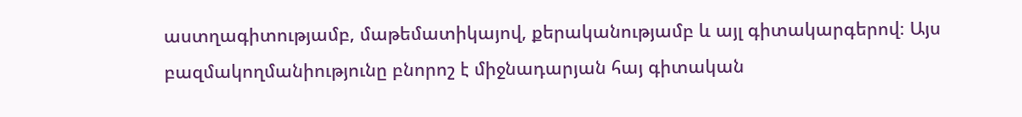աստղագիտությամբ, մաթեմատիկայով, քերականությամբ և այլ գիտակարգերով։ Այս բազմակողմանիությունը բնորոշ է միջնադարյան հայ գիտական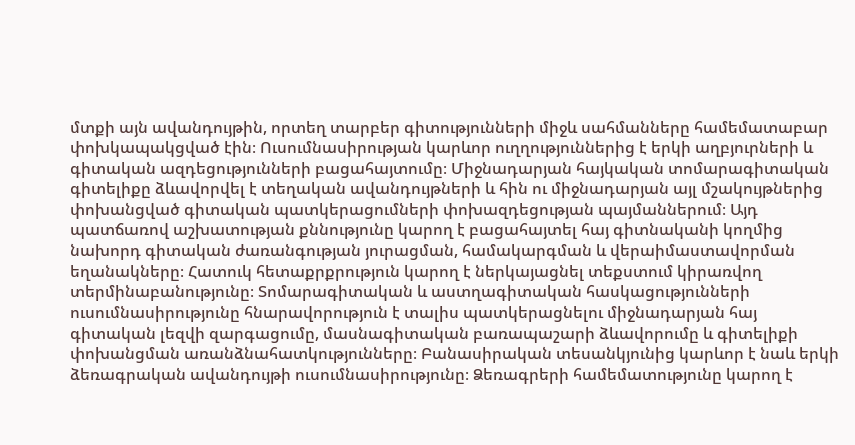մտքի այն ավանդույթին, որտեղ տարբեր գիտությունների միջև սահմանները համեմատաբար փոխկապակցված էին։ Ուսումնասիրության կարևոր ուղղություններից է երկի աղբյուրների և գիտական ազդեցությունների բացահայտումը։ Միջնադարյան հայկական տոմարագիտական գիտելիքը ձևավորվել է տեղական ավանդույթների և հին ու միջնադարյան այլ մշակույթներից փոխանցված գիտական պատկերացումների փոխազդեցության պայմաններում։ Այդ պատճառով աշխատության քննությունը կարող է բացահայտել հայ գիտնականի կողմից նախորդ գիտական ժառանգության յուրացման, համակարգման և վերաիմաստավորման եղանակները։ Հատուկ հետաքրքրություն կարող է ներկայացնել տեքստում կիրառվող տերմինաբանությունը։ Տոմարագիտական և աստղագիտական հասկացությունների ուսումնասիրությունը հնարավորություն է տալիս պատկերացնելու միջնադարյան հայ գիտական լեզվի զարգացումը, մասնագիտական բառապաշարի ձևավորումը և գիտելիքի փոխանցման առանձնահատկությունները։ Բանասիրական տեսանկյունից կարևոր է նաև երկի ձեռագրական ավանդույթի ուսումնասիրությունը։ Ձեռագրերի համեմատությունը կարող է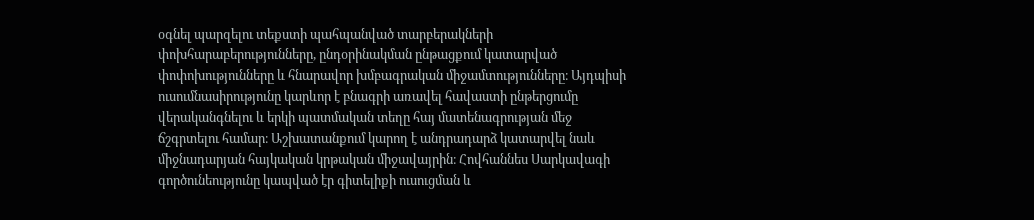օգնել պարզելու տեքստի պահպանված տարբերակների փոխհարաբերությունները, ընդօրինակման ընթացքում կատարված փոփոխությունները և հնարավոր խմբագրական միջամտությունները։ Այդպիսի ուսումնասիրությունը կարևոր է բնագրի առավել հավաստի ընթերցումը վերականգնելու և երկի պատմական տեղը հայ մատենագրության մեջ ճշգրտելու համար։ Աշխատանքում կարող է անդրադարձ կատարվել նաև միջնադարյան հայկական կրթական միջավայրին։ Հովհաննես Սարկավագի գործունեությունը կապված էր գիտելիքի ուսուցման և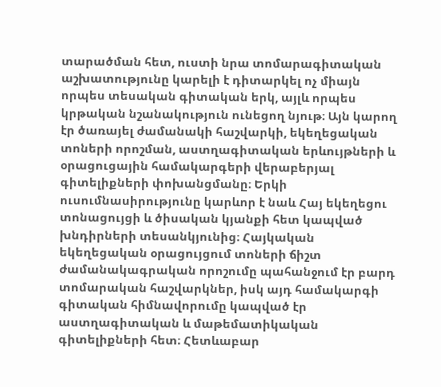տարածման հետ, ուստի նրա տոմարագիտական աշխատությունը կարելի է դիտարկել ոչ միայն որպես տեսական գիտական երկ, այլև որպես կրթական նշանակություն ունեցող նյութ։ Այն կարող էր ծառայել ժամանակի հաշվարկի, եկեղեցական տոների որոշման, աստղագիտական երևույթների և օրացուցային համակարգերի վերաբերյալ գիտելիքների փոխանցմանը։ Երկի ուսումնասիրությունը կարևոր է նաև Հայ եկեղեցու տոնացույցի և ծիսական կյանքի հետ կապված խնդիրների տեսանկյունից։ Հայկական եկեղեցական օրացույցում տոների ճիշտ ժամանակագրական որոշումը պահանջում էր բարդ տոմարական հաշվարկներ, իսկ այդ համակարգի գիտական հիմնավորումը կապված էր աստղագիտական և մաթեմատիկական գիտելիքների հետ։ Հետևաբար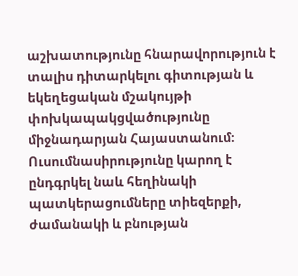աշխատությունը հնարավորություն է տալիս դիտարկելու գիտության և եկեղեցական մշակույթի փոխկապակցվածությունը միջնադարյան Հայաստանում։ Ուսումնասիրությունը կարող է ընդգրկել նաև հեղինակի պատկերացումները տիեզերքի, ժամանակի և բնության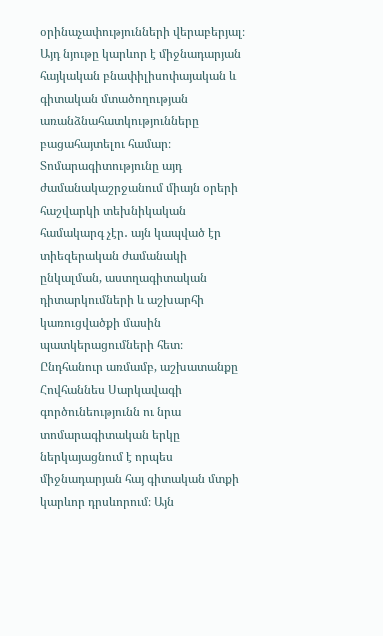օրինաչափությունների վերաբերյալ։ Այդ նյութը կարևոր է միջնադարյան հայկական բնափիլիսոփայական և գիտական մտածողության առանձնահատկությունները բացահայտելու համար։ Տոմարագիտությունը այդ ժամանակաշրջանում միայն օրերի հաշվարկի տեխնիկական համակարգ չէր․ այն կապված էր տիեզերական ժամանակի ընկալման, աստղագիտական դիտարկումների և աշխարհի կառուցվածքի մասին պատկերացումների հետ։ Ընդհանուր առմամբ, աշխատանքը Հովհաննես Սարկավագի գործունեությունն ու նրա տոմարագիտական երկը ներկայացնում է որպես միջնադարյան հայ գիտական մտքի կարևոր դրսևորում։ Այն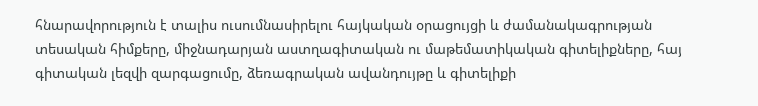հնարավորություն է տալիս ուսումնասիրելու հայկական օրացույցի և ժամանակագրության տեսական հիմքերը, միջնադարյան աստղագիտական ու մաթեմատիկական գիտելիքները, հայ գիտական լեզվի զարգացումը, ձեռագրական ավանդույթը և գիտելիքի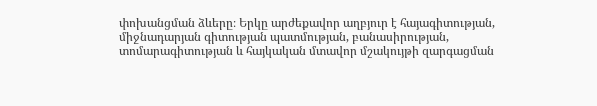փոխանցման ձևերը։ Երկը արժեքավոր աղբյուր է հայագիտության, միջնադարյան գիտության պատմության, բանասիրության, տոմարագիտության և հայկական մտավոր մշակույթի զարգացման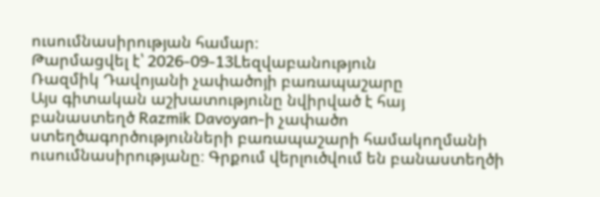ուսումնասիրության համար։
Թարմացվել է՝ 2026-09-13Lեզվաբանություն
Ռազմիկ Դավոյանի չափածոյի բառապաշարը
Այս գիտական աշխատությունը նվիրված է հայ բանաստեղծ Razmik Davoyan-ի չափածո ստեղծագործությունների բառապաշարի համակողմանի ուսումնասիրությանը։ Գրքում վերլուծվում են բանաստեղծի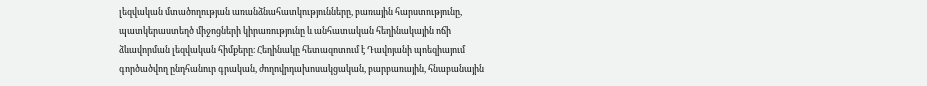լեզվական մտածողության առանձնահատկությունները, բառային հարստությունը, պատկերաստեղծ միջոցների կիրառությունը և անհատական հեղինակային ոճի ձևավորման լեզվական հիմքերը։ Հեղինակը հետազոտում է Դավոյանի պոեզիայում գործածվող ընդհանուր գրական, ժողովրդախոսակցական, բարբառային, հնաբանային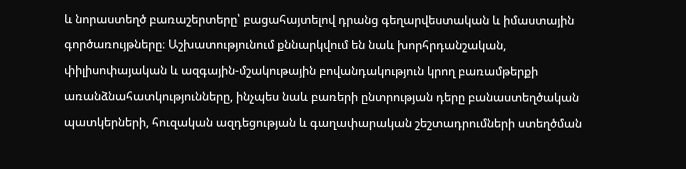և նորաստեղծ բառաշերտերը՝ բացահայտելով դրանց գեղարվեստական և իմաստային գործառույթները։ Աշխատությունում քննարկվում են նաև խորհրդանշական, փիլիսոփայական և ազգային-մշակութային բովանդակություն կրող բառամթերքի առանձնահատկությունները, ինչպես նաև բառերի ընտրության դերը բանաստեղծական պատկերների, հուզական ազդեցության և գաղափարական շեշտադրումների ստեղծման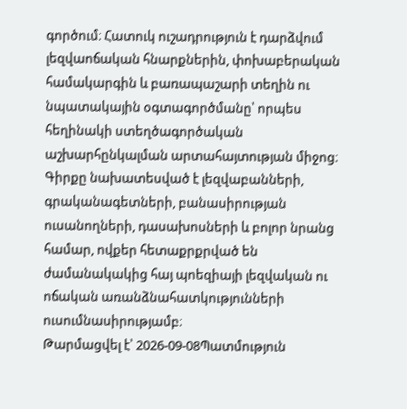գործում։ Հատուկ ուշադրություն է դարձվում լեզվաոճական հնարքներին, փոխաբերական համակարգին և բառապաշարի տեղին ու նպատակային օգտագործմանը՝ որպես հեղինակի ստեղծագործական աշխարհընկալման արտահայտության միջոց։ Գիրքը նախատեսված է լեզվաբանների, գրականագետների, բանասիրության ուսանողների, դասախոսների և բոլոր նրանց համար, ովքեր հետաքրքրված են ժամանակակից հայ պոեզիայի լեզվական ու ոճական առանձնահատկությունների ուսումնասիրությամբ։
Թարմացվել է՝ 2026-09-08Պատմություն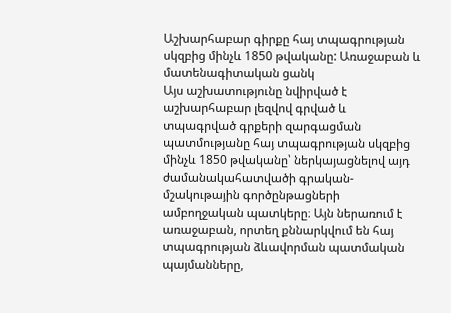Աշխարհաբար գիրքը հայ տպագրության սկզբից մինչև 1850 թվականը: Առաջաբան և մատենագիտական ցանկ
Այս աշխատությունը նվիրված է աշխարհաբար լեզվով գրված և տպագրված գրքերի զարգացման պատմությանը հայ տպագրության սկզբից մինչև 1850 թվականը՝ ներկայացնելով այդ ժամանակահատվածի գրական-մշակութային գործընթացների ամբողջական պատկերը։ Այն ներառում է առաջաբան, որտեղ քննարկվում են հայ տպագրության ձևավորման պատմական պայմանները,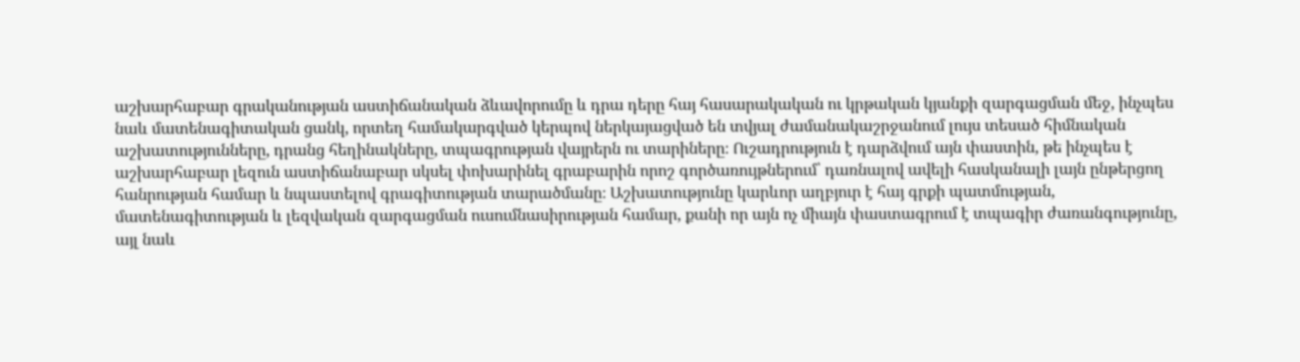աշխարհաբար գրականության աստիճանական ձևավորումը և դրա դերը հայ հասարակական ու կրթական կյանքի զարգացման մեջ, ինչպես նաև մատենագիտական ցանկ, որտեղ համակարգված կերպով ներկայացված են տվյալ ժամանակաշրջանում լույս տեսած հիմնական աշխատությունները, դրանց հեղինակները, տպագրության վայրերն ու տարիները։ Ուշադրություն է դարձվում այն փաստին, թե ինչպես է աշխարհաբար լեզուն աստիճանաբար սկսել փոխարինել գրաբարին որոշ գործառույթներում՝ դառնալով ավելի հասկանալի լայն ընթերցող հանրության համար և նպաստելով գրագիտության տարածմանը։ Աշխատությունը կարևոր աղբյուր է հայ գրքի պատմության, մատենագիտության և լեզվական զարգացման ուսումնասիրության համար, քանի որ այն ոչ միայն փաստագրում է տպագիր ժառանգությունը, այլ նաև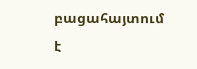բացահայտում է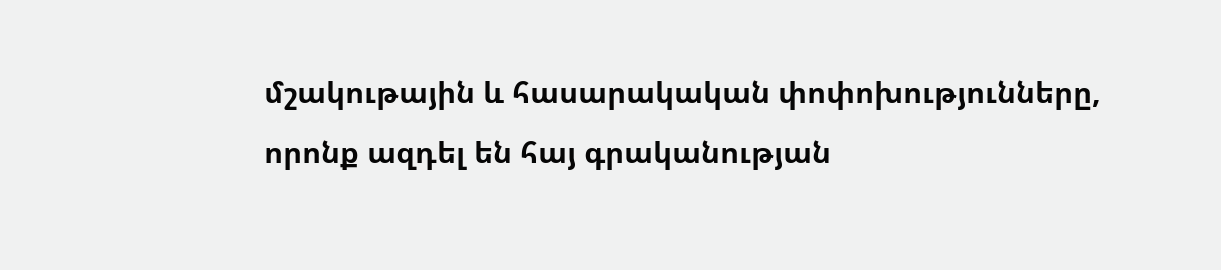մշակութային և հասարակական փոփոխությունները, որոնք ազդել են հայ գրականության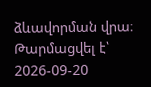ձևավորման վրա։
Թարմացվել է՝ 2026-09-20